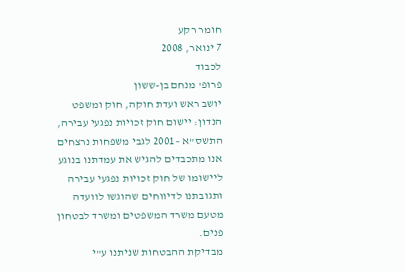חומר רקע
7 ינואר, 2008
לכבוד
פרופ' מנחם בן-ששון
יושב ראש ועדת חוקה, חוק ומשפט
הנדון: יישום חוק זכויות נפגעי עבירה, התשס"א –2001 לגבי משפחות נרצחים
אנו מתכבדים להגיש את עמדתנו בנוגע ליישומו של חוק זכויות נפגעי עבירה ותגובתנו לדיווחים שהוגשו לוועדה מטעם משרד המשפטים ומשרד לבטחון פנים.
מבדיקת ההבטחות שניתנו ע"י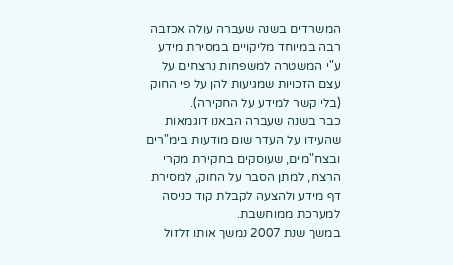המשרדים בשנה שעברה עולה אכזבה רבה במיוחד מליקויים במסירת מידע ע"י המשטרה למשפחות נרצחים על עצם הזכויות שמגיעות להן על פי החוק (בלי קשר למידע על החקירה).
כבר בשנה שעברה הבאנו דוגמאות שהעידו על העדר שום מודעות בימ"רים ובצח"מים, שעוסקים בחקירת מקרי הרצח, למתן הסבר על החוק, למסירת דף מידע ולהצעה לקבלת קוד כניסה למערכת ממוחשבת.
במשך שנת 2007 נמשך אותו זלזול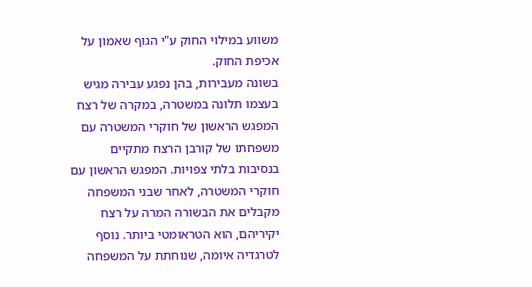משווע במילוי החוק ע"י הגוף שאמון על אכיפת החוק.
בשונה מעבירות, בהן נפגע עבירה מגיש בעצמו תלונה במשטרה, במקרה של רצח המפגש הראשון של חוקרי המשטרה עם משפחתו של קורבן הרצח מתקיים בנסיבות בלתי צפויות. המפגש הראשון עם חוקרי המשטרה, לאחר שבני המשפחה מקבלים את הבשורה המרה על רצח יקיריהם, הוא הטראומטי ביותר. נוסף לטרגדיה איומה, שנוחתת על המשפחה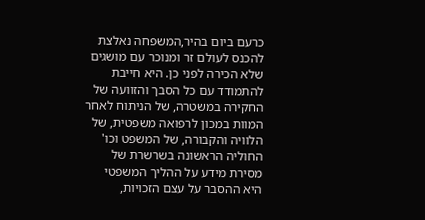כרעם ביום בהיר,המשפחה נאלצת להכנס לעולם זר ומנוכר עם מושגים שלא הכירה לפני כן. היא חייבת להתמודד עם כל הסבך והזוועה של החקירה במשטרה, של הניתוח לאחר המוות במכון לרפואה משפטית, של הלוויה והקבורה, של המשפט וכו'
החוליה הראשונה בשרשרת של מסירת מידע על ההליך המשפטי היא ההסבר על עצם הזכויות,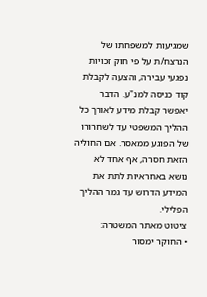שמגיעות למשפחתו של הנרצח/ת על פי חוק זכויות נפגעי עבירה, והצעה לקבלת קוד כניסה למנ"ע. הדבר יאפשר קבלת מידע לאורך כל ההליך המשפטי עד לשחרורו של הפוגע ממאסר. אם החוליה הזאת חסרה, אף אחד לא נושא באחראיות לתת את המידע הדרוש עד גמר ההליך הפלילי.
ציטוט מאתר המשטרה:
• החוקר ימסור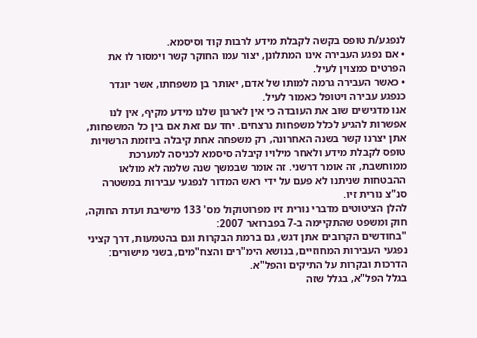לנפגע/ת טופס בקשה לקבלת מידע לרבות קוד וסיסמא.
• אם נפגע העבירה אינו המתלונן, יצור עמו החוקר קשר וימסור לו את הפרטים כמצוין לעיל.
• כאשר העבירה גרמה למותו של אדם, יאותר בן משפחתו, אשר יוגדר כנפגע עבירה ויטופל כאמור לעיל.
אנו מדגישים שוב את העובדה כי אין לארגון שלנו מידע מקיף, אין לנו אפשרות להגיע לכלל משפחות נרצחים. יחד עם זאת אם בין כל המשפחות, אתן יצרנו קשר בשנה האחרונה, רק משפחה אחת קיבלה ביוזמת הרשויות טופס לקבלת מידע ולאחר מילויו קיבלה סיסמא לכניסה למערכת ממוחשבת, זה אומר דרשני. זה אומר שבמשך שנה שלמה לא מולאו ההבטחות שניתנו לא פעם על ידי ראש המדור לנפגעי עבירות במשטרה סנ"צ נורית זיו.
להלן הציטוטים מדברי נורית זיו מפרוטוקול מס' 133 מישיבת ועדת החוקה, חוק ומשפט שהתקיימה ב-7 בפברואר 2007:
"בחודשים הקרובים אתן דגש, גם ברמת הבקרות וגם בהטמעות, דרך קציני נפגעי העבירות המחוזיים, בנושא הימ"רים והצח"מים, בשני מישורים: הדרכות ובקרות על התיקים והפל"א.
בגלל הפל"א, בגלל שזה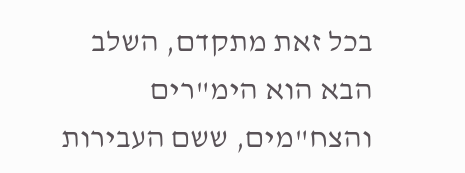בכל זאת מתקדם, השלב הבא הוא הימ"רים והצח"מים, ששם העבירות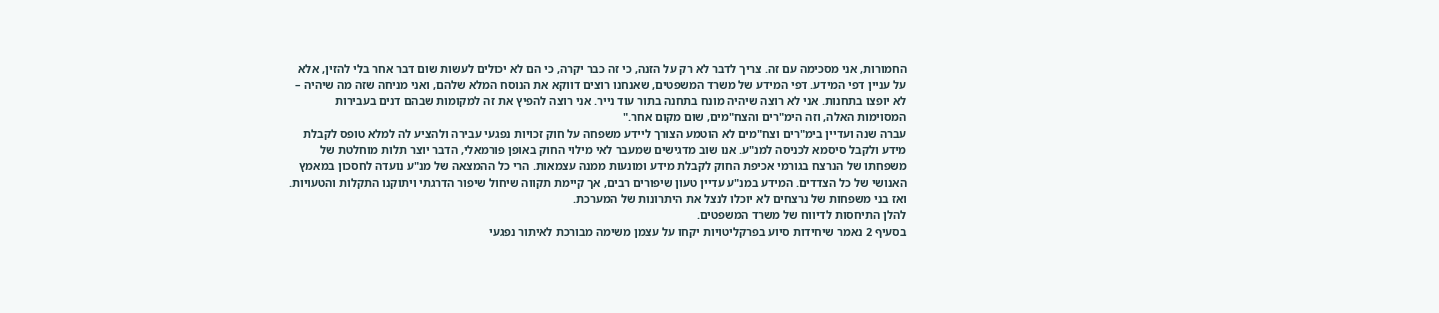החמורות, אני מסכימה עם זה. צריך לדבר לא רק על הזנה, כי זה כבר יקרה, כי הם לא יכולים לעשות שום דבר אחר בלי להזין, אלא על עניין דפי המידע. דפי המידע של משרד המשפטים, שאנחנו רוצים דווקא את הנוסח המלא שלהם, ואני מניחה שזה מה שיהיה – לא יופצו בתחנות. אני לא רוצה שיהיה מונח בתחנה בתור עוד נייר. אני רוצה להפיץ את זה למקומות שבהם דנים בעבירות המסוימות האלה, וזה הימ"רים והצח"מים, שום מקום אחר."
עברה שנה ועדיין בימ"רים וצח"מים לא הוטמע הצורך ליידע משפחה על חוק זכויות נפגעי עבירה ולהציע לה למלא טופס לקבלת מידע ולקבל סיסמא לכניסה למנ"ע. אנו שוב מדגישים שמעבר לאי מילוי החוק באופן פורמאלי, הדבר יוצר תלות מוחלטת של משפחתו של הנרצח בגורמי אכיפת החוק לקבלת מידע ומונעות ממנה עצמאות. הרי כל ההמצאה של מנ"ע נועדה לחסכון במאמץ האנושי של כל הצדדים. המידע במנ"ע עדיין טעון שיפורים רבים, אך קיימת תקווה שיחול שיפור הדרגתי ויתוקנו התקלות והטעויות. ואז בני משפחות של נרצחים לא יוכלו לנצל את היתרונות של המערכת.
להלן התיחסות לדיווח של משרד המשפטים.
בסעיף 2 נאמר שיחידות סיוע בפרקליטויות יקחו על עצמן משימה מבורכת לאיתור נפגעי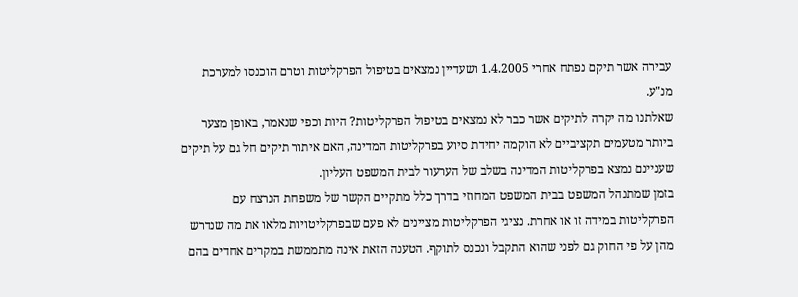עבירה אשר תיקם נפתח אחרי 1.4.2005 ושעדיין נמצאים בטיפול הפרקליטות וטרם הוכנסו למערכת מנ"ע.
שאלתנו מה יקרה לתיקים אשר כבר לא נמצאים בטיפול הפרקליטות? היות וכפי שנאמר, באופן מצער ביותר מטעמים תקציביים לא הוקמה יחידת סיוע בפרקליטות המדינה, האם איתור תיקים חל גם על תיקים שעניינם נמצא בפרקליטות המדינה בשלב של הערעור לבית המשפט העליון.
בזמן שמתנהל המשפט בבית המשפט המחוזי בדרך כלל מתקיים הקשר של משפחת הנרצח עם הפרקליטות במידה זו או אחרת. נציגי הפרקליטות מציינים לא פעם שבפרקליטויות מלאו את מה שנדרש מהן על פי החוק גם לפני שהוא התקבל ונכנס לתוקף. הטענה הזאת אינה מתממשת במקרים אחדים בהם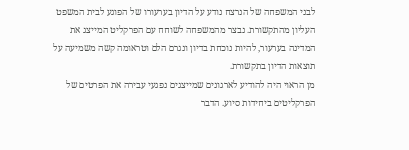לבני המשפחה של הנרצח נודע על הדיון בערעורו של הפוגע לבית המשפט העליון מהתקשורת. נבצר מהמשפחה לשוחח עם הפרקליט המייצג את המדינה בערעור, להיות נוכחת בדיון ונגרם הלם וטראומה קשה משמיעה על תוצאות הדיון בתקשורת.
מן הראוי היה להודיע לארגונים שמייצגים נפגעי עבירה את הפרטים של הפרקליטים ביחידות סיוע. הדבר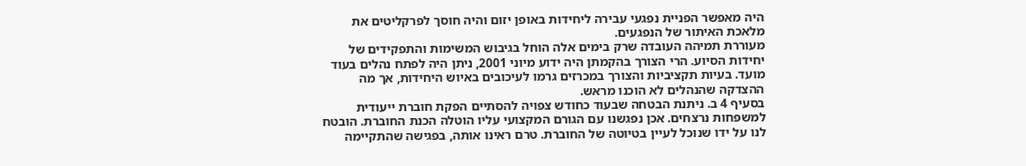היה מאפשר הפניית נפגעי עבירה ליחידות באופן יזום והיה חוסך לפרקליטים את מלאכת האיתור של הנפגעים.
מעוררת תמיהה העובדה שרק בימים אלה הוחל בגיבוש המשימות והתפקידים של יחידות הסיוע. הרי הצורך בהקמתן היה ידוע מיוני 2001, ניתן היה לפתח נהלים בעוד מועד. בעיות תקציביות והצורך במכרזים גרמו לעיכובים באיוש היחידות, אך מה ההצדקה שהנהלים לא הוכנו מראש.
בסעיף 4 ב. ניתנת הבטחה שבעוד כחודש צפויה להסתיים הפקת חוברת ייעודית למשפחות נרצחים. אכן נפגשנו עם הגורם המקצועי עליו הוטלה הכנת החוברת. הובטח לנו על ידו שנוכל לעיין בטיוטה של החוברת. טרם ראינו אותה, בפגישה שהתקיימה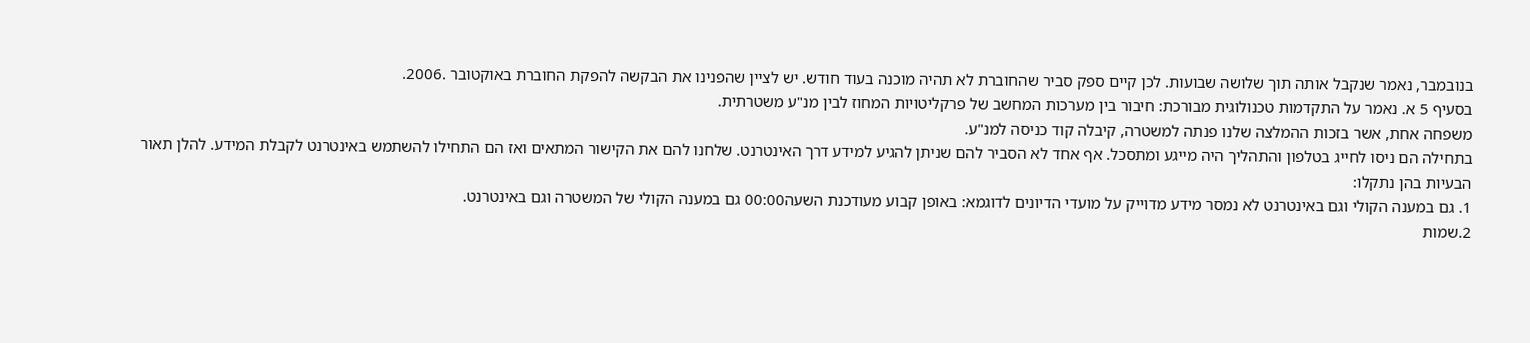בנובמבר, נאמר שנקבל אותה תוך שלושה שבועות. לכן קיים ספק סביר שהחוברת לא תהיה מוכנה בעוד חודש. יש לציין שהפנינו את הבקשה להפקת החוברת באוקטובר .2006.
בסעיף 5 א. נאמר על התקדמות טכנולוגית מבורכת: חיבור בין מערכות המחשב של פרקליטויות המחוז לבין מנ"ע משטרתית.
משפחה אחת, אשר בזכות ההמלצה שלנו פנתה למשטרה, קיבלה קוד כניסה למנ"ע.
בתחילה הם ניסו לחייג בטלפון והתהליך היה מייגע ומתסכל. אף אחד לא הסביר להם שניתן להגיע למידע דרך האינטרנט. שלחנו להם את הקישור המתאים ואז הם התחילו להשתמש באינטרנט לקבלת המידע. להלן תאור הבעיות בהן נתקלו:
1. גם במענה הקולי וגם באינטרנט לא נמסר מידע מדוייק על מועדי הדיונים לדוגמא: באופן קבוע מעודכנת השעה00:00 גם במענה הקולי של המשטרה וגם באינטרנט.
2.שמות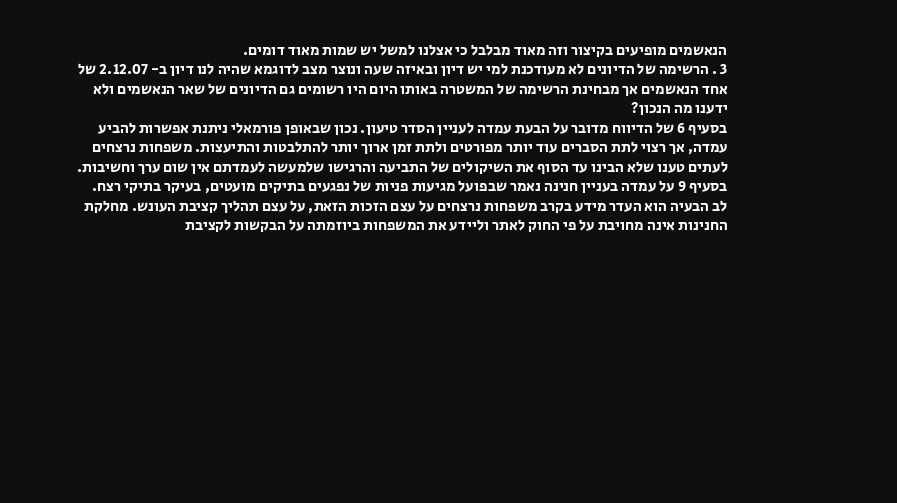הנאשמים מופיעים בקיצור וזה מאוד מבלבל כי אצלנו למשל יש שמות מאוד דומים.
3 . הרשימה של הדיונים לא מעודכנת למי יש דיון ובאיזה שעה ונוצר מצב לדוגמא שהיה לנו דיון ב- 2.12.07 של אחד הנאשמים אך מבחינת הרשימה של המשטרה באותו היום היו רשומים גם הדיונים של שאר הנאשמים ולא ידענו מה הנכון?
בסעיף 6 של הדיווח מדובר על הבעת עמדה לעניין הסדר טיעון. נכון שבאופן פורמאלי ניתנת אפשרות להביע עמדה, אך רצוי לתת הסברים עוד יותר מפורטים ולתת זמן ארוך יותר להתלבטות והתיעצות. משפחות נרצחים לעתים טענו שלא הבינו עד הסוף את השיקולים של התביעה והרגישו שלמעשה לעמדתם אין שום ערך וחשיבות.
בסעיף 9 על עמדה בעניין חנינה נאמר שבפועל מגיעות פניות של נפגעים בתיקים מועטים, בעיקר בתיקי רצח.
לב הבעיה הוא העדר מידע בקרב משפחות נרצחים על עצם הזכות הזאת, על עצם תהליך קציבת העונש. מחלקת החנינות אינה מחויבת על פי החוק לאתר וליידע את המשפחות ביוזמתה על הבקשות לקציבת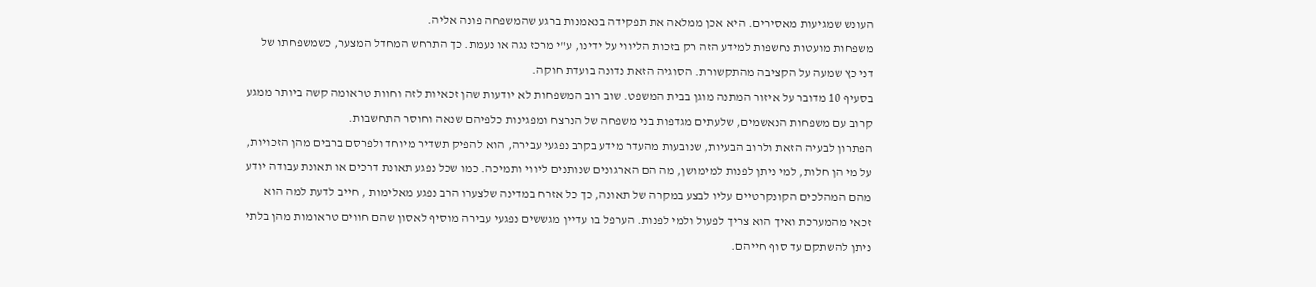העונש שמגיעות מאסירים. היא אכן ממלאה את תפקידה בנאמנות ברגע שהמשפחה פונה אליה.
משפחות מועטות נחשפות למידע הזה רק בזכות הליווי על ידינו, ע"י מרכז נגה או נעמת. כך התרחש המחדל המצער, כשמשפחתו של דני כץ שמעה על הקציבה מהתקשורת. הסוגיה הזאת נדונה בועדת חוקה.
בסעיף 10 מדובר על איזור המתנה מוגן בבית המשפט. שוב רוב המשפחות לא יודעות שהן זכאיות לזה וחוות טראומה קשה ביותר ממגע קרוב עם משפחות הנאשמים, שלעתים מגדפות בני משפחה של הנרצח ומפגינות כלפיהם שנאה וחוסר התחשבות.
הפתרון לבעיה הזאת ולרוב הבעיות, שנובעות מהעדר מידע בקרב נפגעי עבירה, הוא להפיק תשדיר מיוחד ולפרסם ברבים מהן הזכויות, על מי הן חלות, למי ניתן לפנות למימושן, מה הם הארגונים שנותנים ליווי ותמיכה. כמו שכל נפגע תאונת דרכים או תאונת עבודה יודע מהם המהלכים הקונקרטיים עליו לבצע במקרה של תאונה, כך כל אזרח במדינה שלצערו הרב נפגע מאלימות , חייב לדעת למה הוא זכאי מהמערכת ואיך הוא צריך לפעול ולמי לפנות. הערפל בו עדיין מגששים נפגעי עבירה מוסיף לאסון שהם חווים טראומות מהן בלתי ניתן להשתקם עד סוף חייהם.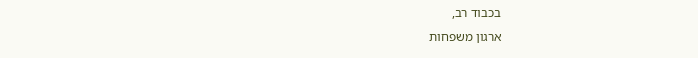בכבוד רב,
ארגון משפחות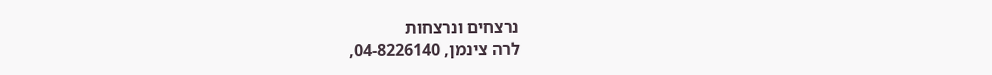נרצחים ונרצחות
לרה צינמן, 04-8226140,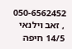050-6562452 , זאב וילנאי 14/5 חיפה